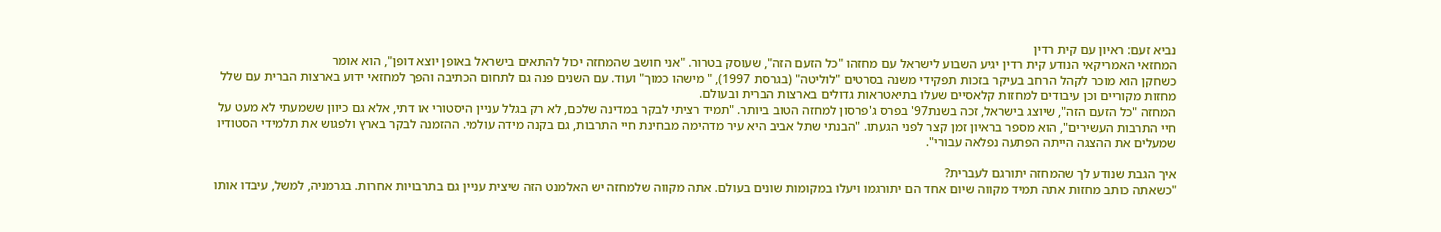נביא זעם: ראיון עם קית רדין
המחזאי האמריקאי הנודע קית רדין יגיע השבוע לישראל עם מחזהו "כל הזעם הזה", שעוסק בטרור. "אני חושב שהמחזה יכול להתאים בישראל באופן יוצא דופן", הוא אומר
כשחקן הוא מוכר לקהל הרחב בעיקר בזכות תפקידי משנה בסרטים "לוליטה" (בגרסת 1997), " מישהו כמוך" ועוד. עם השנים פנה גם לתחום הכתיבה והפך למחזאי ידוע בארצות הברית עם שלל מחזות מקוריים וכן עיבודים למחזות קלאסיים שעלו בתיאטראות גדולים בארצות הברית ובעולם.
המחזה "כל הזעם הזה", שיוצג בישראל, זכה בשנת97' בפרס ג'פרסון למחזה הטוב ביותר. "תמיד רציתי לבקר במדינה שלכם, לא רק בגלל עניין היסטורי או דתי, אלא גם כיוון ששמעתי לא מעט על חיי התרבות העשירים", הוא מספר בראיון זמן קצר לפני הגעתו. "הבנתי שתל אביב היא עיר מדהימה מבחינת חיי התרבות, גם בקנה מידה עולמי. ההזמנה לבקר בארץ ולפגוש את תלמידי הסטודיו שמעלים את ההצגה הייתה הפתעה נפלאה עבורי".

איך הגבת שנודע לך שהמחזה יתורגם לעברית?
"כשאתה כותב מחזות אתה תמיד מקווה שיום אחד הם יתורגמו ויעלו במקומות שונים בעולם. אתה מקווה שלמחזה יש האלמנט הזה שיצית עניין גם בתרבויות אחרות. בגרמניה, למשל, עיבדו אותו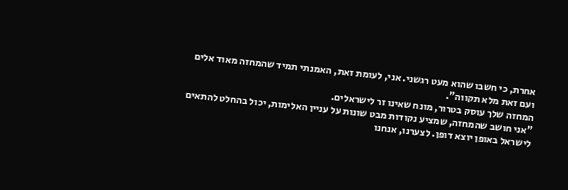אחרת, כי חשבו שהוא מעט רגשני. אני, לעומת זאת, האמנתי תמיד שהמחזה מאוד אלים ועם זאת מלא תקווה".
המחזה שלך עוסק בטרור, מונח שאינו זר לישראלים.
"אני חושב שהמחזה, שמציע נקודות מבט שונות על עניין האלימות, יכול בהחלט להתאים לישראל באופן יוצא דופן. לצערנו, אנחנו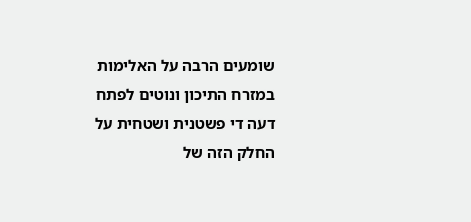שומעים הרבה על האלימות במזרח התיכון ונוטים לפתח דעה די פשטנית ושטחית על החלק הזה של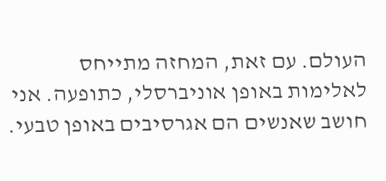העולם. עם זאת, המחזה מתייחס לאלימות באופן אוניברסלי, כתופעה. אני חושב שאנשים הם אגרסיבים באופן טבעי.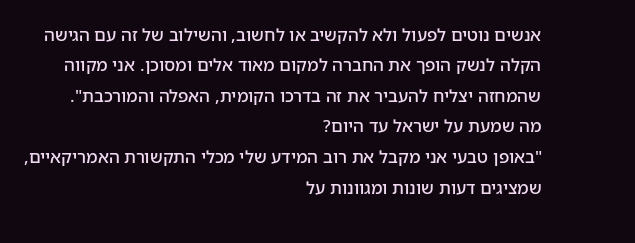אנשים נוטים לפעול ולא להקשיב או לחשוב, והשילוב של זה עם הגישה הקלה לנשק הופך את החברה למקום מאוד אלים ומסוכן. אני מקווה שהמחזה יצליח להעביר את זה בדרכו הקומית, האפלה והמורכבת".
מה שמעת על ישראל עד היום?
"באופן טבעי אני מקבל את רוב המידע שלי מכלי התקשורת האמריקאיים, שמציגים דעות שונות ומגוונות על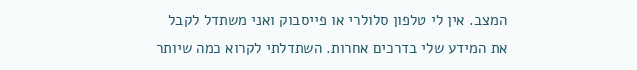המצב. אין לי טלפון סלולרי או פייסבוק ואני משתדל לקבל את המידע שלי בדרכים אחרות. השתדלתי לקרוא כמה שיותר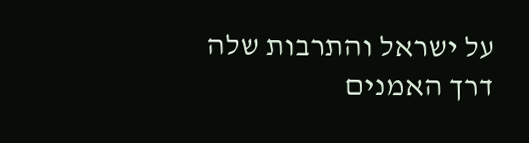על ישראל והתרבות שלה דרך האמנים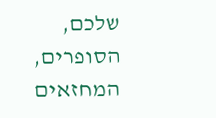שלכם, הסופרים, המחזאים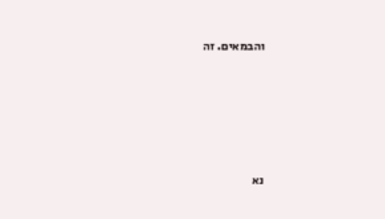והבמאים. זה






נא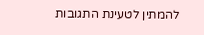להמתין לטעינת התגובות